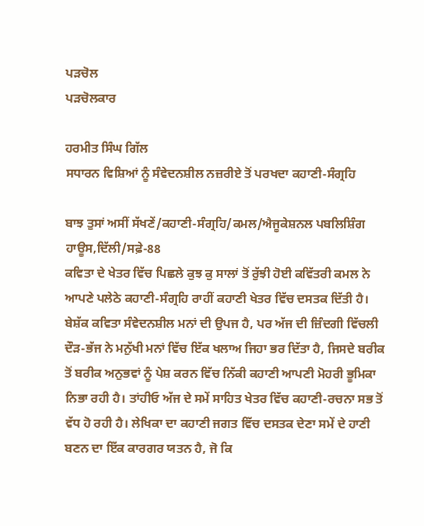ਪੜਚੋਲ
ਪੜਚੋਲਕਾਰ

ਹਰਮੀਤ ਸਿੰਘ ਗਿੱਲ
ਸਧਾਰਨ ਵਿਸ਼ਿਆਂ ਨੂੰ ਸੰਵੇਦਨਸ਼ੀਲ ਨਜ਼ਰੀਏ ਤੋਂ ਪਰਖਦਾ ਕਹਾਣੀ-ਸੰਗ੍ਰਹਿ

ਬਾਝ ਤੁਸਾਂ ਅਸੀਂ ਸੱਖਣੇਂ/ਕਹਾਣੀ-ਸੰਗ੍ਰਹਿ/ਕਮਲ/ਐਜੂਕੇਸ਼ਨਲ ਪਬਲਿਸ਼ਿੰਗ ਹਾਊਸ,ਦਿੱਲੀ/ਸਫ਼ੇ-88
ਕਵਿਤਾ ਦੇ ਖੇਤਰ ਵਿੱਚ ਪਿਛਲੇ ਕੁਝ ਕੁ ਸਾਲਾਂ ਤੋਂ ਰੁੱਝੀ ਹੋਈ ਕਵਿੱਤਰੀ ਕਮਲ ਨੇ ਆਪਣੇ ਪਲੇਠੇ ਕਹਾਣੀ-ਸੰਗ੍ਰਹਿ ਰਾਹੀਂ ਕਹਾਣੀ ਖੇਤਰ ਵਿੱਚ ਦਸਤਕ ਦਿੱਤੀ ਹੈ। ਬੇਸ਼ੱਕ ਕਵਿਤਾ ਸੰਵੇਦਨਸ਼ੀਲ ਮਨਾਂ ਦੀ ਉਪਜ ਹੈ, ਪਰ ਅੱਜ ਦੀ ਜ਼ਿੰਦਗੀ ਵਿੱਚਲੀ ਦੌੜ-ਭੱਜ ਨੇ ਮਨੁੱਖੀ ਮਨਾਂ ਵਿੱਚ ਇੱਕ ਖਲਾਅ ਜਿਹਾ ਭਰ ਦਿੱਤਾ ਹੈ, ਜਿਸਦੇ ਬਰੀਕ ਤੋਂ ਬਰੀਕ ਅਨੁਭਵਾਂ ਨੂੰ ਪੇਸ਼ ਕਰਨ ਵਿੱਚ ਨਿੱਕੀ ਕਹਾਣੀ ਆਪਣੀ ਮੋਹਰੀ ਭੂਮਿਕਾ ਨਿਭਾ ਰਹੀ ਹੈ। ਤਾਂਹੀਓ ਅੱਜ ਦੇ ਸਮੇਂ ਸਾਹਿਤ ਖੇਤਰ ਵਿੱਚ ਕਹਾਣੀ-ਰਚਨਾ ਸਭ ਤੋਂ ਵੱਧ ਹੋ ਰਹੀ ਹੈ। ਲੇਖਿਕਾ ਦਾ ਕਹਾਣੀ ਜਗਤ ਵਿੱਚ ਦਸਤਕ ਦੇਣਾ ਸਮੇਂ ਦੇ ਹਾਣੀ ਬਣਨ ਦਾ ਇੱਕ ਕਾਰਗਰ ਯਤਨ ਹੈ, ਜੋ ਕਿ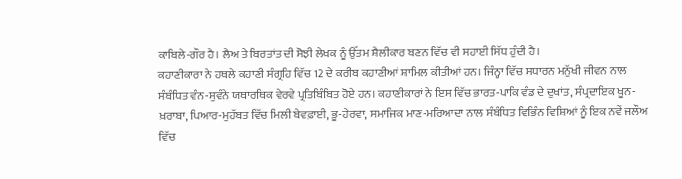ਕਾਬਿਲੇ-ਗੌਰ ਹੈ। ਲੈਅ ਤੇ ਬਿਰਤਾਂਤ ਦੀ ਸੋਝੀ ਲੇਖਕ ਨੂੰ ਉੱਤਮ ਸ਼ੈਲੀਕਾਰ ਬਣਨ ਵਿੱਚ ਵੀ ਸਹਾਈ ਸਿੱਧ ਹੁੰਦੀ ਹੈ।
ਕਹਾਣੀਕਾਰਾ ਨੇ ਹਥਲੇ ਕਹਾਣੀ ਸੰਗ੍ਰਹਿ ਵਿੱਚ 12 ਦੇ ਕਰੀਬ ਕਹਾਣੀਆਂ ਸ਼ਾਮਿਲ ਕੀਤੀਆਂ ਹਨ। ਜਿੰਨ੍ਹਾ ਵਿੱਚ ਸਧਾਰਨ ਮਨੁੱਖੀ ਜੀਵਨ ਨਾਲ ਸੰਬੰਧਿਤ ਵੰਨ-ਸੁਵੰਨੇ ਯਥਾਰਥਿਕ ਵੇਰਵੇ ਪ੍ਰਤਿਬਿੰਬਿਤ ਹੋਏ ਹਨ। ਕਹਾਣੀਕਾਰਾਂ ਨੇ ਇਸ ਵਿੱਚ ਭਾਰਤ-ਪਾਕਿ ਵੰਡ ਦੇ ਦੁਖਾਂਤ, ਸੰਪ੍ਰਦਾਇਕ ਖੂਨ-ਖ਼ਰਾਬਾ, ਪਿਆਰ-ਮੁਹੱਬਤ ਵਿੱਚ ਮਿਲੀ ਬੇਵਫ਼ਾਈ, ਭੂ-ਹੇਰਵਾ, ਸਮਾਜਿਕ ਮਾਣ-ਮਰਿਆਦਾ ਨਾਲ ਸੰਬੰਧਿਤ ਵਿਭਿੰਨ ਵਿਸ਼ਿਆਂ ਨੂੰ ਇਕ ਨਵੇਂ ਜਲੌਅ ਵਿੱਚ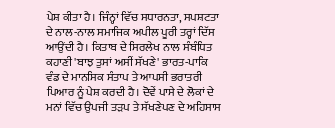ਪੇਸ਼ ਕੀਤਾ ਹੈ। ਜਿੰਨ੍ਹਾਂ ਵਿੱਚ ਸਧਾਰਨਤਾ, ਸਪਸ਼ਟਤਾ ਦੇ ਨਾਲ-ਨਾਲ ਸਮਾਜਿਕ ਅਪੀਲ ਪੂਰੀ ਤਰ੍ਹਾਂ ਦਿੱਸ ਆਉਂਦੀ ਹੈ। ਕਿਤਾਬ ਦੇ ਸਿਰਲੇਖ ਨਾਲ ਸੰਬੰਧਿਤ ਕਹਾਣੀ 'ਬਾਝ ਤੁਸਾਂ ਅਸੀਂ ਸੱਖਣੇ' ਭਾਰਤ-ਪਾਕਿ ਵੰਡ ਦੇ ਮਾਨਸਿਕ ਸੰਤਾਪ ਤੇ ਆਪਸੀ ਭਰਾਤਰੀ ਪਿਆਰ ਨੂੰ ਪੇਸ਼ ਕਰਦੀ ਹੈ। ਦੋਵੇਂ ਪਾਸੇ ਦੇ ਲੋਕਾਂ ਦੇ ਮਨਾਂ ਵਿੱਚ ਉਪਜੀ ਤੜਪ ਤੇ ਸੱਖਣੇਪਣ ਦੇ ਅਹਿਸਾਸ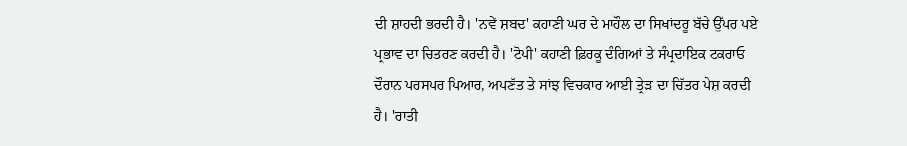ਦੀ ਸ਼ਾਹਦੀ ਭਰਦੀ ਹੈ। 'ਨਵੇਂ ਸ਼ਬਦ' ਕਹਾਣੀ ਘਰ ਦੇ ਮਾਹੌਲ ਦਾ ਸਿਖਾਂਦਰੂ ਬੱਚੇ ਉੱਪਰ ਪਏ ਪ੍ਰਭਾਵ ਦਾ ਚਿਤਰਣ ਕਰਦੀ ਹੈ। 'ਟੋਪੀ' ਕਹਾਣੀ ਫ਼ਿਰਕੂ ਦੰਗਿਆਂ ਤੇ ਸੰਪ੍ਰਦਾਇਕ ਟਕਰਾਓ ਦੌਰਾਨ ਪਰਸਪਰ ਪਿਆਰ, ਅਪਣੱਤ ਤੇ ਸਾਂਝ ਵਿਚਕਾਰ ਆਈ ਤ੍ਰੇੜ ਦਾ ਚਿੱਤਰ ਪੇਸ਼ ਕਰਦੀ ਹੈ। 'ਰਾਤੀ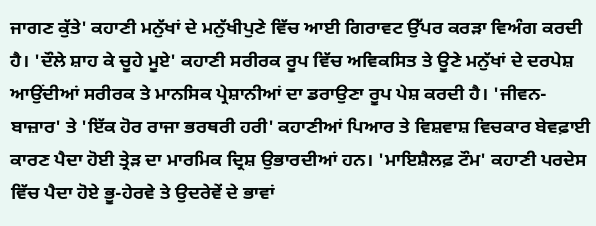ਜਾਗਣ ਕੁੱਤੇ' ਕਹਾਣੀ ਮਨੁੱਖਾਂ ਦੇ ਮਨੁੱਖੀਪੁਣੇ ਵਿੱਚ ਆਈ ਗਿਰਾਵਟ ਉੱਪਰ ਕਰੜਾ ਵਿਅੰਗ ਕਰਦੀ ਹੈ। 'ਦੌਲੇ ਸ਼ਾਹ ਕੇ ਚੂਹੇ ਮੂਏ' ਕਹਾਣੀ ਸਰੀਰਕ ਰੂਪ ਵਿੱਚ ਅਵਿਕਸਿਤ ਤੇ ਊਣੇ ਮਨੁੱਖਾਂ ਦੇ ਦਰਪੇਸ਼ ਆਉਂਦੀਆਂ ਸਰੀਰਕ ਤੇ ਮਾਨਸਿਕ ਪ੍ਰੇਸ਼ਾਨੀਆਂ ਦਾ ਡਰਾਉਣਾ ਰੂਪ ਪੇਸ਼ ਕਰਦੀ ਹੈ। 'ਜੀਵਨ-ਬਾਜ਼ਾਰ' ਤੇ 'ਇੱਕ ਹੋਰ ਰਾਜਾ ਭਰਥਰੀ ਹਰੀ' ਕਹਾਣੀਆਂ ਪਿਆਰ ਤੇ ਵਿਸ਼ਵਾਸ਼ ਵਿਚਕਾਰ ਬੇਵਫ਼ਾਈ ਕਾਰਣ ਪੈਦਾ ਹੋਈ ਤ੍ਰੇੜ ਦਾ ਮਾਰਮਿਕ ਦ੍ਰਿਸ਼ ਉਭਾਰਦੀਆਂ ਹਨ। 'ਮਾਇਸ਼ੈਲਫ਼ ਟੌਮ' ਕਹਾਣੀ ਪਰਦੇਸ ਵਿੱਚ ਪੈਦਾ ਹੋਏ ਭੂ-ਹੇਰਵੇ ਤੇ ਉਦਰੇਵੇਂ ਦੇ ਭਾਵਾਂ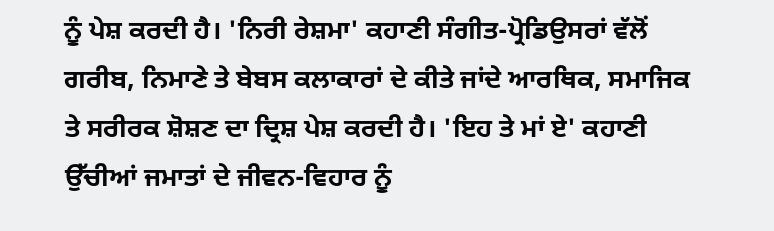ਨੂੰ ਪੇਸ਼ ਕਰਦੀ ਹੈ। 'ਨਿਰੀ ਰੇਸ਼ਮਾ' ਕਹਾਣੀ ਸੰਗੀਤ-ਪ੍ਰੋਡਿਉਸਰਾਂ ਵੱਲੋਂ ਗਰੀਬ, ਨਿਮਾਣੇ ਤੇ ਬੇਬਸ ਕਲਾਕਾਰਾਂ ਦੇ ਕੀਤੇ ਜਾਂਦੇ ਆਰਥਿਕ, ਸਮਾਜਿਕ ਤੇ ਸਰੀਰਕ ਸ਼ੋਸ਼ਣ ਦਾ ਦ੍ਰਿਸ਼ ਪੇਸ਼ ਕਰਦੀ ਹੈ। 'ਇਹ ਤੇ ਮਾਂ ਏ' ਕਹਾਣੀ ਉੱਚੀਆਂ ਜਮਾਤਾਂ ਦੇ ਜੀਵਨ-ਵਿਹਾਰ ਨੂੰ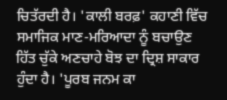ਚਿਤੱਰਦੀ ਹੈ। 'ਕਾਲੀ ਬਰਫ਼' ਕਹਾਣੀ ਵਿੱਚ ਸਮਾਜਿਕ ਮਾਣ-ਮਰਿਆਦਾ ਨੂੰ ਬਚਾਉਣ ਹਿੱਤ ਚੁੱਕੇ ਅਣਚਾਹੇ ਬੋਝ ਦਾ ਦ੍ਰਿਸ਼ ਸਾਕਾਰ ਹੁੰਦਾ ਹੈ। 'ਪੂਰਬ ਜਨਮ ਕਾ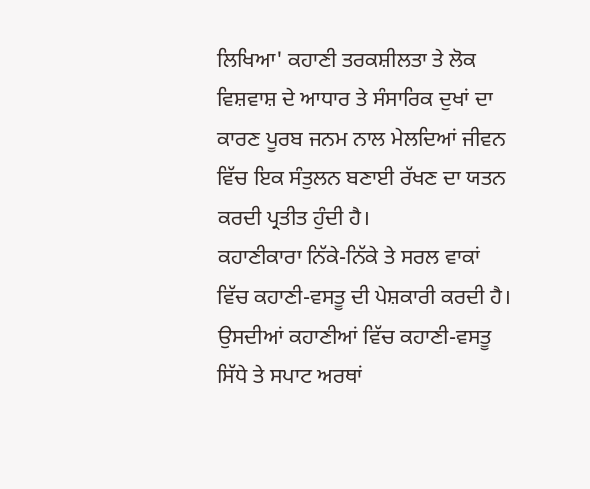ਲਿਖਿਆ' ਕਹਾਣੀ ਤਰਕਸ਼ੀਲਤਾ ਤੇ ਲੋਕ ਵਿਸ਼ਵਾਸ਼ ਦੇ ਆਧਾਰ ਤੇ ਸੰਸਾਰਿਕ ਦੁਖਾਂ ਦਾ ਕਾਰਣ ਪੂਰਬ ਜਨਮ ਨਾਲ ਮੇਲਦਿਆਂ ਜੀਵਨ ਵਿੱਚ ਇਕ ਸੰਤੁਲਨ ਬਣਾਈ ਰੱਖਣ ਦਾ ਯਤਨ ਕਰਦੀ ਪ੍ਰਤੀਤ ਹੁੰਦੀ ਹੈ।
ਕਹਾਣੀਕਾਰਾ ਨਿੱਕੇ-ਨਿੱਕੇ ਤੇ ਸਰਲ ਵਾਕਾਂ ਵਿੱਚ ਕਹਾਣੀ-ਵਸਤੂ ਦੀ ਪੇਸ਼ਕਾਰੀ ਕਰਦੀ ਹੈ। ਉਸਦੀਆਂ ਕਹਾਣੀਆਂ ਵਿੱਚ ਕਹਾਣੀ-ਵਸਤੂ ਸਿੱਧੇ ਤੇ ਸਪਾਟ ਅਰਥਾਂ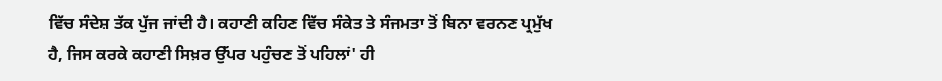ਵਿੱਚ ਸੰਦੇਸ਼ ਤੱਕ ਪੁੱਜ ਜਾਂਦੀ ਹੈ। ਕਹਾਣੀ ਕਹਿਣ ਵਿੱਚ ਸੰਕੇਤ ਤੇ ਸੰਜਮਤਾ ਤੋਂ ਬਿਨਾ ਵਰਨਣ ਪ੍ਰਮੁੱਖ ਹੈ, ਜਿਸ ਕਰਕੇ ਕਹਾਣੀ ਸਿਖ਼ਰ ਉੱਪਰ ਪਹੁੰਚਣ ਤੋਂ ਪਹਿਲਾਂ' ਹੀ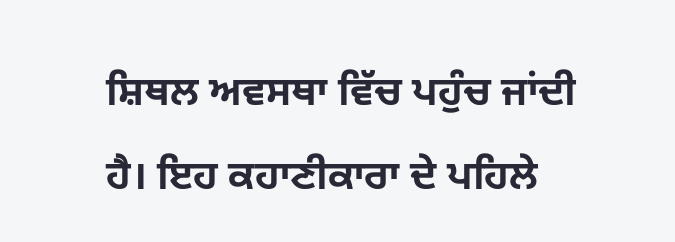ਸ਼ਿਥਲ ਅਵਸਥਾ ਵਿੱਚ ਪਹੁੰਚ ਜਾਂਦੀ ਹੈ। ਇਹ ਕਹਾਣੀਕਾਰਾ ਦੇ ਪਹਿਲੇ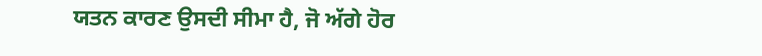ਯਤਨ ਕਾਰਣ ਉਸਦੀ ਸੀਮਾ ਹੈ, ਜੋ ਅੱਗੇ ਹੋਰ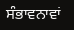ਸੰਭਾਵਨਾਵਾਂ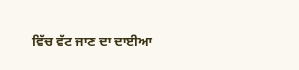ਵਿੱਚ ਵੱਟ ਜਾਣ ਦਾ ਦਾਈਆ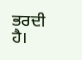ਭਰਦੀ ਹੈ।